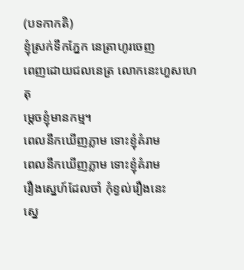(បទកាកតិ)
ខ្ញុំស្រក់ទឹកភ្នែក នេត្រាហូរចេញ
ពេញដោយជលនេត្រ លោកនេះហួសហេតុ
ម្តេចខ្ញុំមានកម្ម។
ពេលនឹកឃើញភ្លាម ទោះខ្ញុំគំរាម
ពេលនឹកឃើញភ្លាម ទោះខ្ញុំគំរាម
រឿងស្នេហ៍ដែលចាំ កុំខ្វល់រឿងនេះ
ស្នេ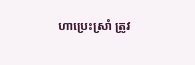ហាប្រេះស្រាំ ត្រូវ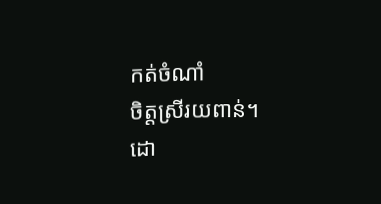កត់ចំណាំ
ចិត្តស្រីរយពាន់។
ដោ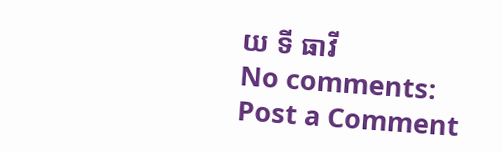យ ទី ធាវី
No comments:
Post a Comment